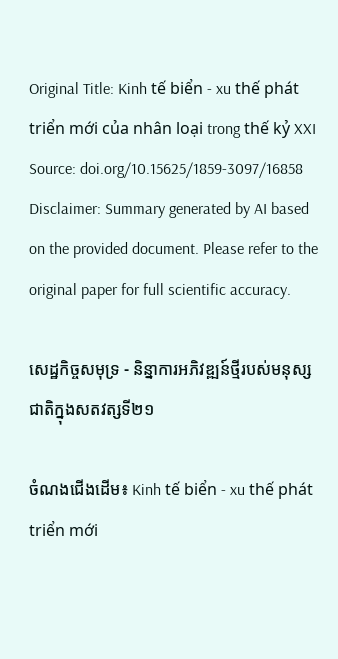Original Title: Kinh tế biển - xu thế phát triển mới của nhân loại trong thế kỷ XXI
Source: doi.org/10.15625/1859-3097/16858
Disclaimer: Summary generated by AI based on the provided document. Please refer to the original paper for full scientific accuracy.

សេដ្ឋកិច្ចសមុទ្រ - និន្នាការអភិវឌ្ឍន៍ថ្មីរបស់មនុស្សជាតិក្នុងសតវត្សទី២១

ចំណងជើងដើម៖ Kinh tế biển - xu thế phát triển mới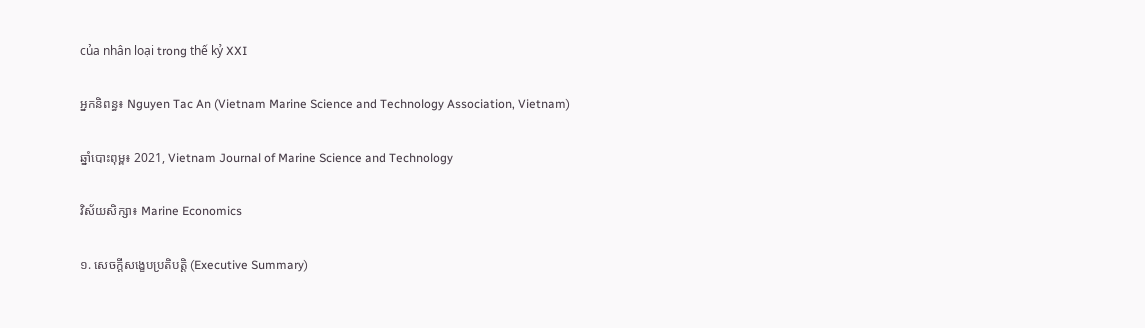của nhân loại trong thế kỷ XXI

អ្នកនិពន្ធ៖ Nguyen Tac An (Vietnam Marine Science and Technology Association, Vietnam)

ឆ្នាំបោះពុម្ព៖ 2021, Vietnam Journal of Marine Science and Technology

វិស័យសិក្សា៖ Marine Economics

១. សេចក្តីសង្ខេបប្រតិបត្តិ (Executive Summary)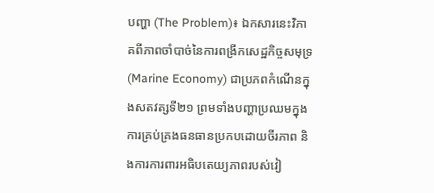បញ្ហា (The Problem)៖ ឯកសារនេះវិភាគពីភាពចាំបាច់នៃការពង្រីកសេដ្ឋកិច្ចសមុទ្រ (Marine Economy) ជាប្រភពកំណើនក្នុងសតវត្សទី២១ ព្រមទាំងបញ្ហាប្រឈមក្នុងការគ្រប់គ្រងធនធានប្រកបដោយចីរភាព និងការការពារអធិបតេយ្យភាពរបស់វៀ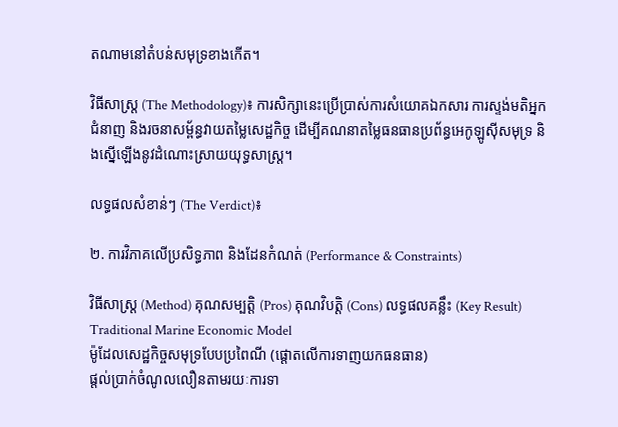តណាមនៅតំបន់សមុទ្រខាងកើត។

វិធីសាស្ត្រ (The Methodology)៖ ការសិក្សានេះប្រើប្រាស់ការសំយោគឯកសារ ការស្ទង់មតិអ្នកជំនាញ និងរចនាសម្ព័ន្ធវាយតម្លៃសេដ្ឋកិច្ច ដើម្បីគណនាតម្លៃធនធានប្រព័ន្ធអេកូឡូស៊ីសមុទ្រ និងស្នើឡើងនូវដំណោះស្រាយយុទ្ធសាស្ត្រ។

លទ្ធផលសំខាន់ៗ (The Verdict)៖

២. ការវិភាគលើប្រសិទ្ធភាព និងដែនកំណត់ (Performance & Constraints)

វិធីសាស្ត្រ (Method) គុណសម្បត្តិ (Pros) គុណវិបត្តិ (Cons) លទ្ធផលគន្លឹះ (Key Result)
Traditional Marine Economic Model
ម៉ូដែលសេដ្ឋកិច្ចសមុទ្របែបប្រពៃណី (ផ្តោតលើការទាញយកធនធាន)
ផ្តល់ប្រាក់ចំណូលលឿនតាមរយៈការទា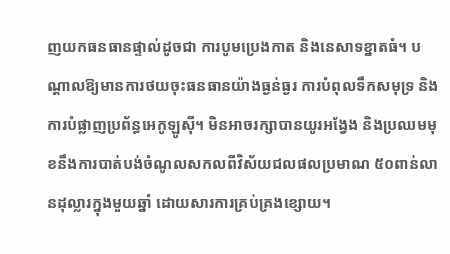ញយកធនធានផ្ទាល់ដូចជា ការបូមប្រេងកាត និងនេសាទខ្នាតធំ។ បណ្តាលឱ្យមានការថយចុះធនធានយ៉ាងធ្ងន់ធ្ងរ ការបំពុលទឹកសមុទ្រ និងការបំផ្លាញប្រព័ន្ធអេកូឡូស៊ី។ មិនអាចរក្សាបានយូរអង្វែង និងប្រឈមមុខនឹងការបាត់បង់ចំណូលសកលពីវិស័យជលផលប្រមាណ ៥០ពាន់លានដុល្លារក្នុងមួយឆ្នាំ ដោយសារការគ្រប់គ្រងខ្សោយ។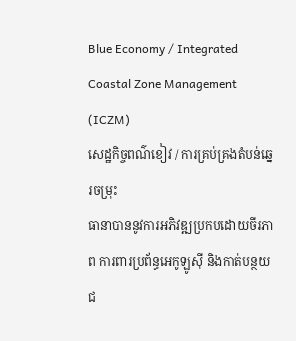Blue Economy / Integrated Coastal Zone Management (ICZM)
សេដ្ឋកិច្ចពណ៌ខៀវ / ការគ្រប់គ្រងតំបន់ឆ្នេរចម្រុះ
ធានាបាននូវការអភិវឌ្ឍប្រកបដោយចីរភាព ការពារប្រព័ន្ធអេកូឡូស៊ី និងកាត់បន្ថយជ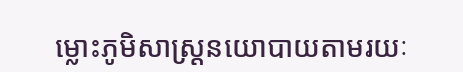ម្លោះភូមិសាស្ត្រនយោបាយតាមរយៈ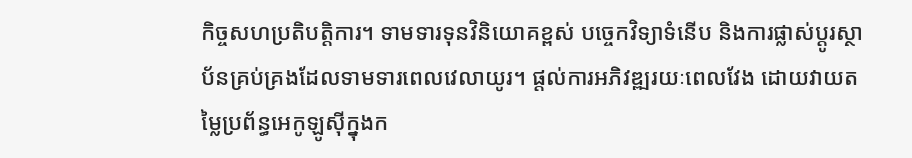កិច្ចសហប្រតិបត្តិការ។ ទាមទារទុនវិនិយោគខ្ពស់ បច្ចេកវិទ្យាទំនើប និងការផ្លាស់ប្តូរស្ថាប័នគ្រប់គ្រងដែលទាមទារពេលវេលាយូរ។ ផ្តល់ការអភិវឌ្ឍរយៈពេលវែង ដោយវាយតម្លៃប្រព័ន្ធអេកូឡូស៊ីក្នុងក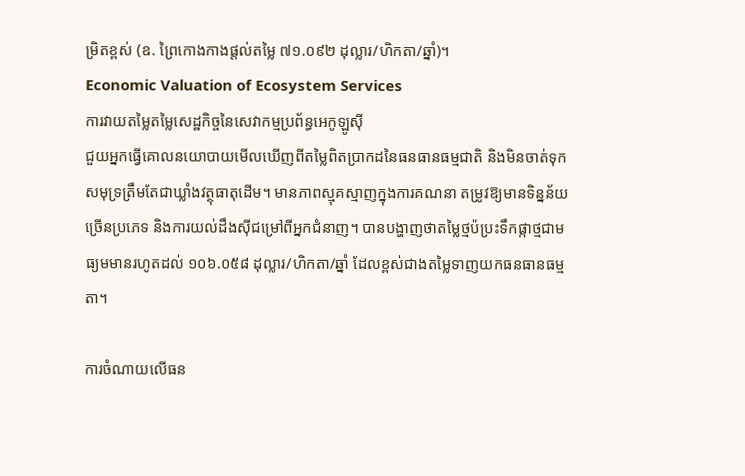ម្រិតខ្ពស់ (ឧ. ព្រៃកោងកាងផ្តល់តម្លៃ ៧១.០៩២ ដុល្លារ/ហិកតា/ឆ្នាំ)។
Economic Valuation of Ecosystem Services
ការវាយតម្លៃតម្លៃសេដ្ឋកិច្ចនៃសេវាកម្មប្រព័ន្ធអេកូឡូស៊ី
ជួយអ្នកធ្វើគោលនយោបាយមើលឃើញពីតម្លៃពិតប្រាកដនៃធនធានធម្មជាតិ និងមិនចាត់ទុកសមុទ្រត្រឹមតែជាឃ្លាំងវត្ថុធាតុដើម។ មានភាពស្មុគស្មាញក្នុងការគណនា តម្រូវឱ្យមានទិន្នន័យច្រើនប្រភេទ និងការយល់ដឹងស៊ីជម្រៅពីអ្នកជំនាញ។ បានបង្ហាញថាតម្លៃថ្មប៉ប្រះទឹកផ្កាថ្មជាមធ្យមមានរហូតដល់ ១០៦.០៥៨ ដុល្លារ/ហិកតា/ឆ្នាំ ដែលខ្ពស់ជាងតម្លៃទាញយកធនធានធម្មតា។

ការចំណាយលើធន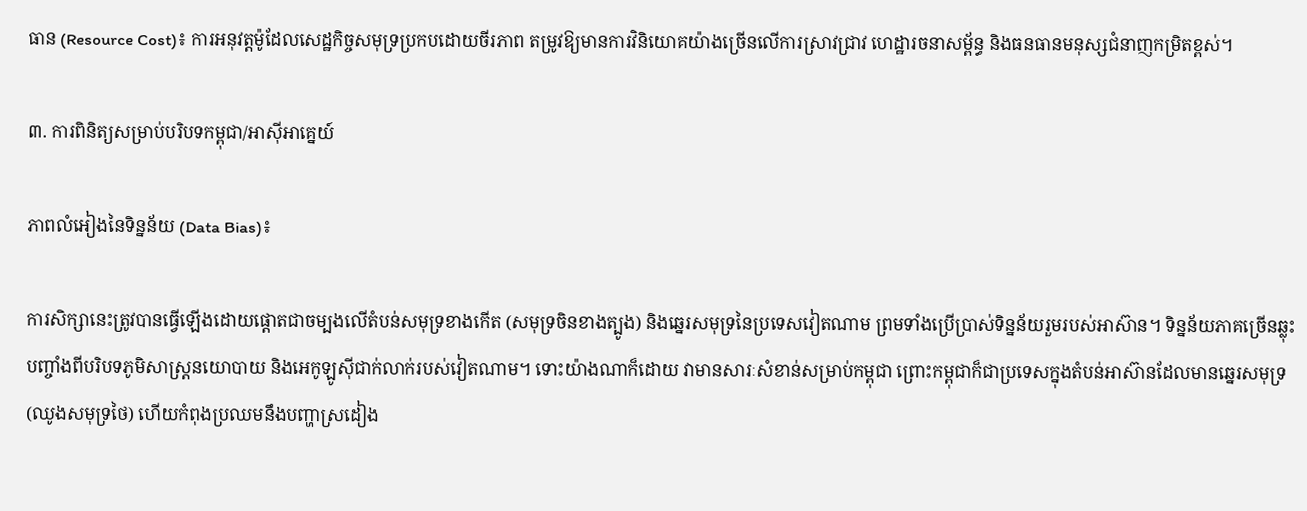ធាន (Resource Cost)៖ ការអនុវត្តម៉ូដែលសេដ្ឋកិច្ចសមុទ្រប្រកបដោយចីរភាព តម្រូវឱ្យមានការវិនិយោគយ៉ាងច្រើនលើការស្រាវជ្រាវ ហេដ្ឋារចនាសម្ព័ន្ធ និងធនធានមនុស្សជំនាញកម្រិតខ្ពស់។

៣. ការពិនិត្យសម្រាប់បរិបទកម្ពុជា/អាស៊ីអាគ្នេយ៍

ភាពលំអៀងនៃទិន្នន័យ (Data Bias)៖

ការសិក្សានេះត្រូវបានធ្វើឡើងដោយផ្តោតជាចម្បងលើតំបន់សមុទ្រខាងកើត (សមុទ្រចិនខាងត្បូង) និងឆ្នេរសមុទ្រនៃប្រទេសវៀតណាម ព្រមទាំងប្រើប្រាស់ទិន្នន័យរួមរបស់អាស៊ាន។ ទិន្នន័យភាគច្រើនឆ្លុះបញ្ចាំងពីបរិបទភូមិសាស្ត្រនយោបាយ និងអេកូឡូស៊ីជាក់លាក់របស់វៀតណាម។ ទោះយ៉ាងណាក៏ដោយ វាមានសារៈសំខាន់សម្រាប់កម្ពុជា ព្រោះកម្ពុជាក៏ជាប្រទេសក្នុងតំបន់អាស៊ានដែលមានឆ្នេរសមុទ្រ (ឈូងសមុទ្រថៃ) ហើយកំពុងប្រឈមនឹងបញ្ហាស្រដៀង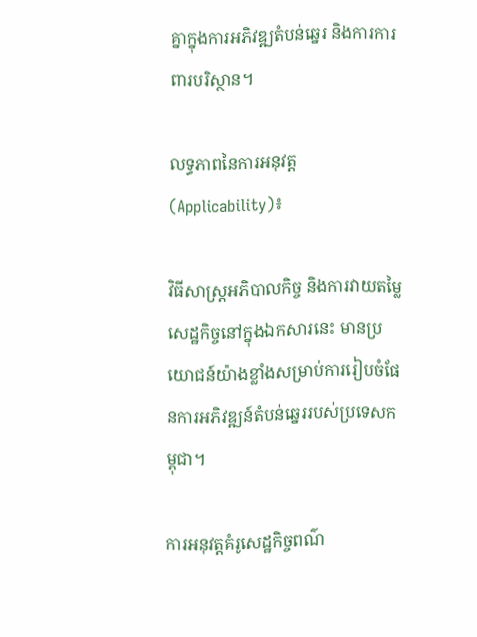គ្នាក្នុងការអភិវឌ្ឍតំបន់ឆ្នេរ និងការការពារបរិស្ថាន។

លទ្ធភាពនៃការអនុវត្ត (Applicability)៖

វិធីសាស្ត្រអភិបាលកិច្ច និងការវាយតម្លៃសេដ្ឋកិច្ចនៅក្នុងឯកសារនេះ មានប្រយោជន៍យ៉ាងខ្លាំងសម្រាប់ការរៀបចំផែនការអភិវឌ្ឍន៍តំបន់ឆ្នេររបស់ប្រទេសកម្ពុជា។

ការអនុវត្តគំរូសេដ្ឋកិច្ចពណ៌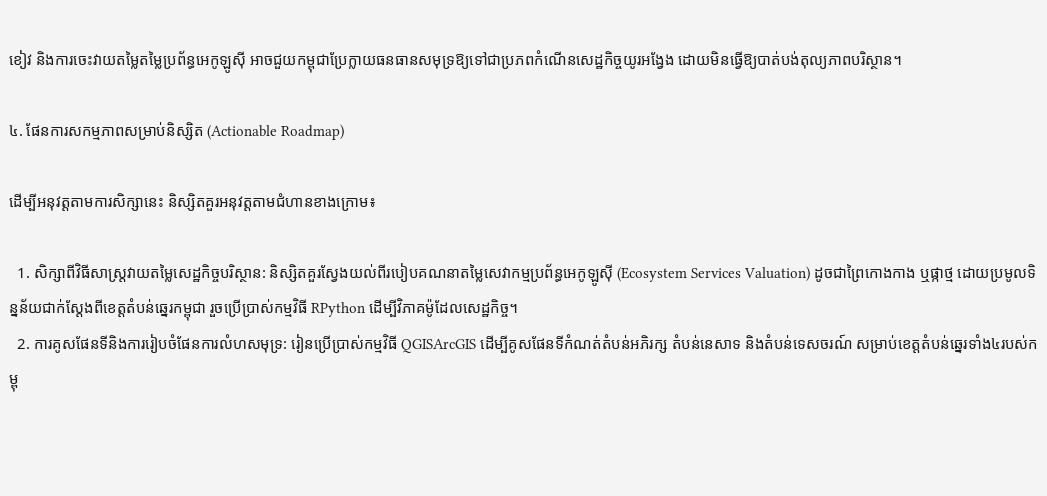ខៀវ និងការចេះវាយតម្លៃតម្លៃប្រព័ន្ធអេកូឡូស៊ី អាចជួយកម្ពុជាប្រែក្លាយធនធានសមុទ្រឱ្យទៅជាប្រភពកំណើនសេដ្ឋកិច្ចយូរអង្វែង ដោយមិនធ្វើឱ្យបាត់បង់តុល្យភាពបរិស្ថាន។

៤. ផែនការសកម្មភាពសម្រាប់និស្សិត (Actionable Roadmap)

ដើម្បីអនុវត្តតាមការសិក្សានេះ និស្សិតគួរអនុវត្តតាមជំហានខាងក្រោម៖

  1. សិក្សាពីវិធីសាស្ត្រវាយតម្លៃសេដ្ឋកិច្ចបរិស្ថាន: និស្សិតគួរស្វែងយល់ពីរបៀបគណនាតម្លៃសេវាកម្មប្រព័ន្ធអេកូឡូស៊ី (Ecosystem Services Valuation) ដូចជាព្រៃកោងកាង ឬផ្កាថ្ម ដោយប្រមូលទិន្នន័យជាក់ស្តែងពីខេត្តតំបន់ឆ្នេរកម្ពុជា រួចប្រើប្រាស់កម្មវិធី RPython ដើម្បីវិភាគម៉ូដែលសេដ្ឋកិច្ច។
  2. ការគូសផែនទីនិងការរៀបចំផែនការលំហសមុទ្រ: រៀនប្រើប្រាស់កម្មវិធី QGISArcGIS ដើម្បីគូសផែនទីកំណត់តំបន់អភិរក្ស តំបន់នេសាទ និងតំបន់ទេសចរណ៍ សម្រាប់ខេត្តតំបន់ឆ្នេរទាំង៤របស់កម្ពុ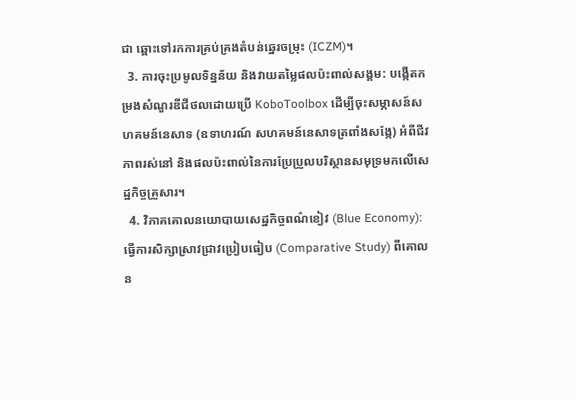ជា ឆ្ពោះទៅរកការគ្រប់គ្រងតំបន់ឆ្នេរចម្រុះ (ICZM)។
  3. ការចុះប្រមូលទិន្នន័យ និងវាយតម្លៃផលប៉ះពាល់សង្គម: បង្កើតកម្រងសំណួរឌីជីថលដោយប្រើ KoboToolbox ដើម្បីចុះសម្ភាសន៍សហគមន៍នេសាទ (ឧទាហរណ៍ សហគមន៍នេសាទត្រពាំងសង្កែ) អំពីជីវភាពរស់នៅ និងផលប៉ះពាល់នៃការប្រែប្រួលបរិស្ថានសមុទ្រមកលើសេដ្ឋកិច្ចគ្រួសារ។
  4. វិភាគគោលនយោបាយសេដ្ឋកិច្ចពណ៌ខៀវ (Blue Economy): ធ្វើការសិក្សាស្រាវជ្រាវប្រៀបធៀប (Comparative Study) ពីគោលន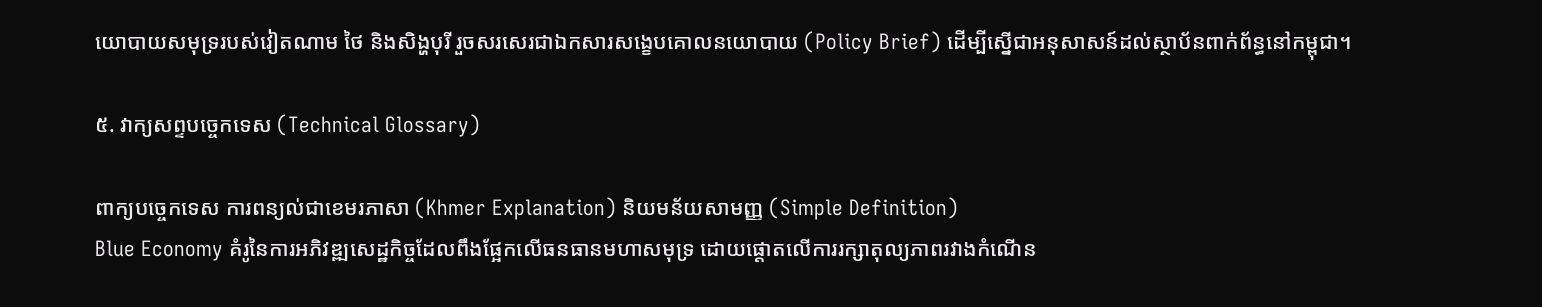យោបាយសមុទ្ររបស់វៀតណាម ថៃ និងសិង្ហបុរី រួចសរសេរជាឯកសារសង្ខេបគោលនយោបាយ (Policy Brief) ដើម្បីស្នើជាអនុសាសន៍ដល់ស្ថាប័នពាក់ព័ន្ធនៅកម្ពុជា។

៥. វាក្យសព្ទបច្ចេកទេស (Technical Glossary)

ពាក្យបច្ចេកទេស ការពន្យល់ជាខេមរភាសា (Khmer Explanation) និយមន័យសាមញ្ញ (Simple Definition)
Blue Economy គំរូនៃការអភិវឌ្ឍសេដ្ឋកិច្ចដែលពឹងផ្អែកលើធនធានមហាសមុទ្រ ដោយផ្តោតលើការរក្សាតុល្យភាពរវាងកំណើន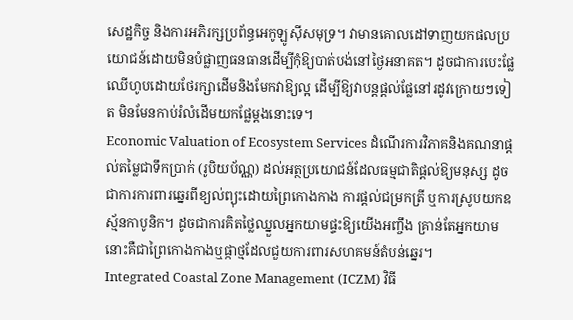សេដ្ឋកិច្ច និងការអភិរក្សប្រព័ន្ធអេកូឡូស៊ីសមុទ្រ។ វាមានគោលដៅទាញយកផលប្រយោជន៍ដោយមិនបំផ្លាញធនធានដើម្បីកុំឱ្យបាត់បង់នៅថ្ងៃអនាគត។ ដូចជាការបេះផ្លែឈើហូបដោយថែរក្សាដើមនិងមែកវាឱ្យល្អ ដើម្បីឱ្យវាបន្តផ្តល់ផ្លែនៅរដូវក្រោយៗទៀត មិនមែនកាប់រំលំដើមយកផ្លែម្តងនោះទេ។
Economic Valuation of Ecosystem Services ដំណើរការវិភាគនិងគណនាផ្តល់តម្លៃជាទឹកប្រាក់ (រូបិយប័ណ្ណ) ដល់អត្ថប្រយោជន៍ដែលធម្មជាតិផ្តល់ឱ្យមនុស្ស ដូចជាការការពារឆ្នេរពីខ្យល់ព្យុះដោយព្រៃកោងកាង ការផ្តល់ជម្រកត្រី ឬការស្រូបយកឧស្ម័នកាបូនិក។ ដូចជាការគិតថ្លៃឈ្នួលអ្នកយាមផ្ទះឱ្យយើងអញ្ចឹង គ្រាន់តែអ្នកយាមនោះគឺជាព្រៃកោងកាងឬផ្កាថ្មដែលជួយការពារសហគមន៍តំបន់ឆ្នេរ។
Integrated Coastal Zone Management (ICZM) វិធី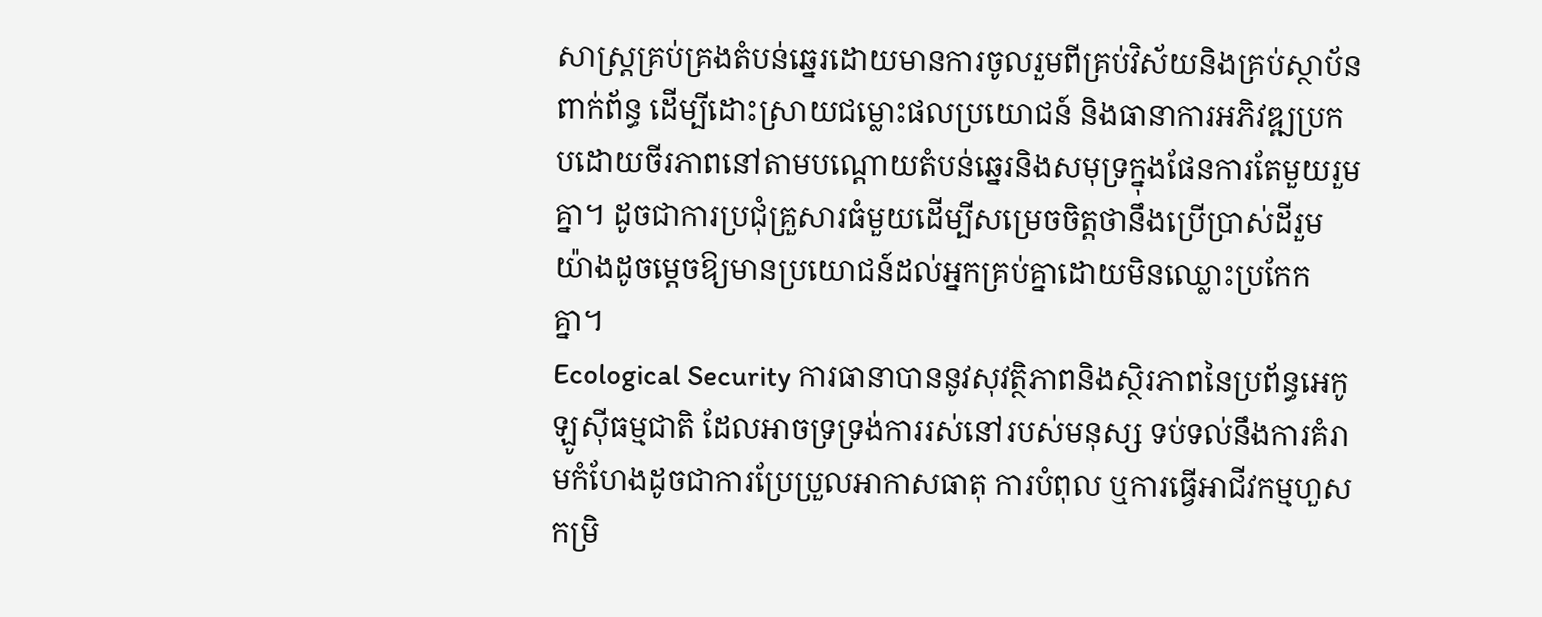សាស្ត្រគ្រប់គ្រងតំបន់ឆ្នេរដោយមានការចូលរួមពីគ្រប់វិស័យនិងគ្រប់ស្ថាប័នពាក់ព័ន្ធ ដើម្បីដោះស្រាយជម្លោះផលប្រយោជន៍ និងធានាការអភិវឌ្ឍប្រកបដោយចីរភាពនៅតាមបណ្តោយតំបន់ឆ្នេរនិងសមុទ្រក្នុងផែនការតែមួយរួមគ្នា។ ដូចជាការប្រជុំគ្រួសារធំមួយដើម្បីសម្រេចចិត្តថានឹងប្រើប្រាស់ដីរួមយ៉ាងដូចម្តេចឱ្យមានប្រយោជន៍ដល់អ្នកគ្រប់គ្នាដោយមិនឈ្លោះប្រកែកគ្នា។
Ecological Security ការធានាបាននូវសុវត្ថិភាពនិងស្ថិរភាពនៃប្រព័ន្ធអេកូឡូស៊ីធម្មជាតិ ដែលអាចទ្រទ្រង់ការរស់នៅរបស់មនុស្ស ទប់ទល់នឹងការគំរាមកំហែងដូចជាការប្រែប្រួលអាកាសធាតុ ការបំពុល ឬការធ្វើអាជីវកម្មហួសកម្រិ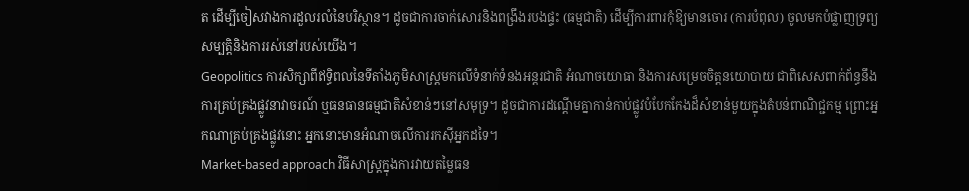ត ដើម្បីចៀសវាងការដួលរលំនៃបរិស្ថាន។ ដូចជាការចាក់សោរនិងពង្រឹងរបងផ្ទះ (ធម្មជាតិ) ដើម្បីការពារកុំឱ្យមានចោរ (ការបំពុល) ចូលមកបំផ្លាញទ្រព្យសម្បត្តិនិងការរស់នៅរបស់យើង។
Geopolitics ការសិក្សាពីឥទ្ធិពលនៃទីតាំងភូមិសាស្ត្រមកលើទំនាក់ទំនងអន្តរជាតិ អំណាចយោធា និងការសម្រេចចិត្តនយោបាយ ជាពិសេសពាក់ព័ន្ធនឹងការគ្រប់គ្រងផ្លូវនាវាចរណ៍ ឬធនធានធម្មជាតិសំខាន់ៗនៅសមុទ្រ។ ដូចជាការដណ្តើមគ្នាកាន់កាប់ផ្លូវបំបែកកែងដ៏សំខាន់មួយក្នុងតំបន់ពាណិជ្ជកម្ម ព្រោះអ្នកណាគ្រប់គ្រងផ្លូវនោះ អ្នកនោះមានអំណាចលើការរកស៊ីអ្នកដទៃ។
Market-based approach វិធីសាស្ត្រក្នុងការវាយតម្លៃធន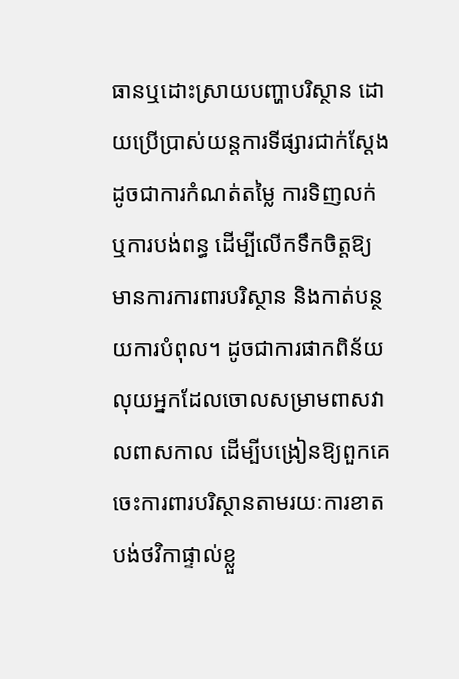ធានឬដោះស្រាយបញ្ហាបរិស្ថាន ដោយប្រើប្រាស់យន្តការទីផ្សារជាក់ស្តែង ដូចជាការកំណត់តម្លៃ ការទិញលក់ ឬការបង់ពន្ធ ដើម្បីលើកទឹកចិត្តឱ្យមានការការពារបរិស្ថាន និងកាត់បន្ថយការបំពុល។ ដូចជាការផាកពិន័យលុយអ្នកដែលចោលសម្រាមពាសវាលពាសកាល ដើម្បីបង្រៀនឱ្យពួកគេចេះការពារបរិស្ថានតាមរយៈការខាតបង់ថវិកាផ្ទាល់ខ្លួ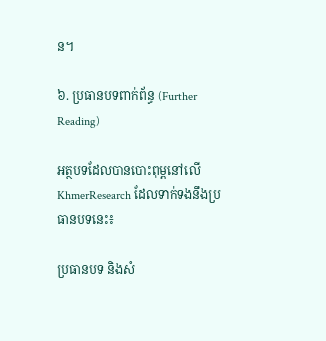ន។

៦. ប្រធានបទពាក់ព័ន្ធ (Further Reading)

អត្ថបទដែលបានបោះពុម្ពនៅលើ KhmerResearch ដែលទាក់ទងនឹងប្រធានបទនេះ៖

ប្រធានបទ និងសំ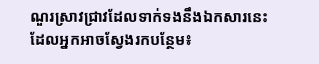ណួរស្រាវជ្រាវដែលទាក់ទងនឹងឯកសារនេះ ដែលអ្នកអាចស្វែងរកបន្ថែម៖